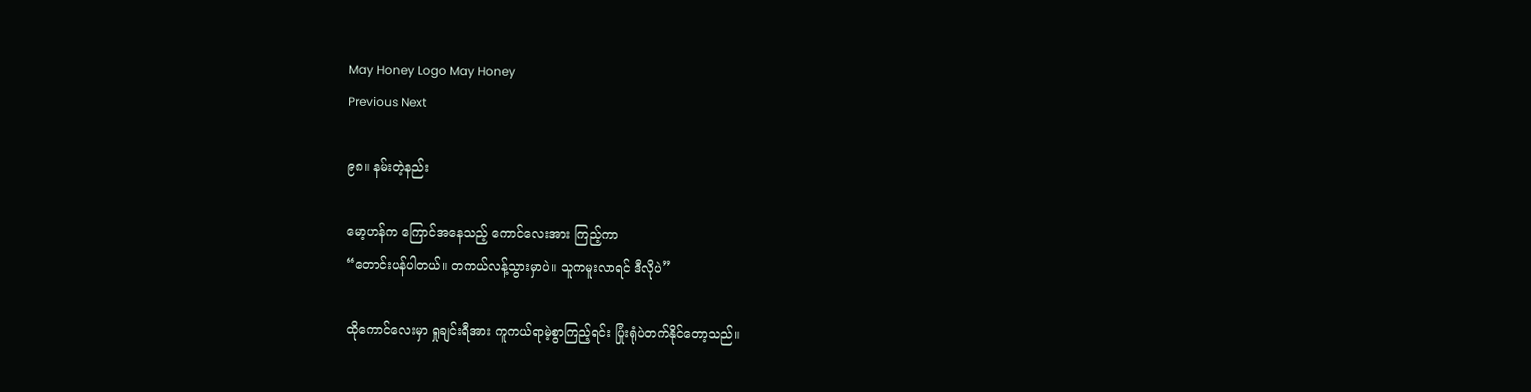May Honey Logo May Honey
Previous Next

၉၈။ နမ်းတဲ့နည်း

မော့ဟန်က ကြောင်အနေသည့် ကောင်လေးအား ကြည့်ကာ
“တောင်းပန်ပါတယ်။ တကယ်လန့်သွားမှာပဲ။ သူကမူးလာရင် ဒီလိုပဲ”

ထိုကောင်လေးမှာ ရှုချင်းရီအား ကူကယ်ရာမဲ့စွာကြည့်ရင်း ပြုံးရုံပဲတက်နိုင်တော့သည်။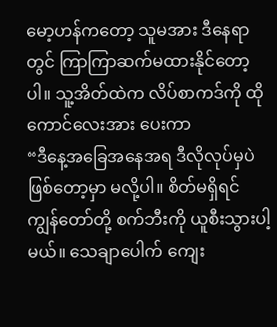မော့ဟန်ကတော့ သူမအား ဒီနေရာတွင် ကြာကြာဆက်မထားနိုင်တော့ပါ။ သူ့အိတ်ထဲက လိပ်စာကဒ်ကို ထိုကောင်လေးအား ပေးကာ
“ဒီနေ့အခြေအနေအရ ဒီလိုလုပ်မှပဲ ဖြစ်တော့မှာ မလို့ပါ။ စိတ်မရှိရင် ကျွန်တော်တို့ စက်ဘီးကို ယူစီးသွားပါ့မယ်။ သေချာပေါက် ကျေး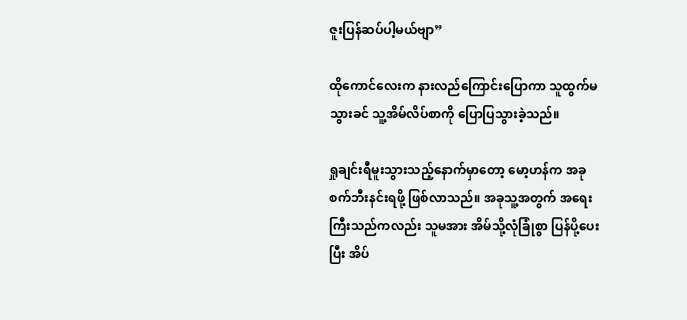ဇူးပြန်ဆပ်ပါ့မယ်ဗျာ”

ထိုကောင်လေးက နားလည်ကြောင်းပြောကာ သူထွက်မသွားခင် သူ့အိမ်လိပ်စာကို ပြောပြသွားခဲ့သည်။

ရှုချင်းရီမူးသွားသည့်နောက်မှာတော့ မော့ဟန်က အခုစက်ဘီးနင်းရဖို့ ဖြစ်လာသည်။ အခုသူ့အတွက် အရေးကြီးသည်ကလည်း သူမအား အိမ်သို့လုံခြုံစွာ ပြန်ပို့ပေးပြီး အိပ်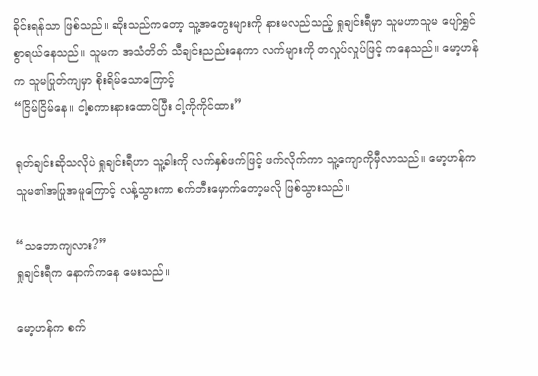ခိုင်းရန်သာ ဖြစ်သည်။ ဆိုးသည်ကတော့ သူ့အတွေးများကို နားမလည်သည့် ရှုချင်းရီမှာ သူမဟာသူမ ပျော်ရွှင်စွာရယ်နေသည်။ သူမက အသံတိတ် သီချင်းညည်းနေကာ လက်များကို တလှုပ်လှုပ်ဖြင့် ကနေသည်။ မော့ဟန်က သူမပြုတ်ကျမှာ စိုးရိမ်သောကြောင့်
“ငြိမ်ငြိမ်နေ။ ငါ့စကားနားထောင်ပြီး ငါ့ကိုကိုင်ထား”

ရုတ်ချင်းဆိုသလိုပဲ ရှုချင်းရီဟာ သူ့ခါးကို လက်နှစ်ဖက်ဖြင့် ဖက်လိုက်ကာ သူ့ကျောကိုမှီလာသည်။ မော့ဟန်က သူမ၏အပြုအမူကြောင့် လန့်သွားကာ စက်ဘီးမှောက်တော့မလို ဖြစ်သွားသည်။

“သဘောကျလား?”
ရှုချင်းရီက နောက်ကနေ မေးသည်။

မော့ဟန်က စက်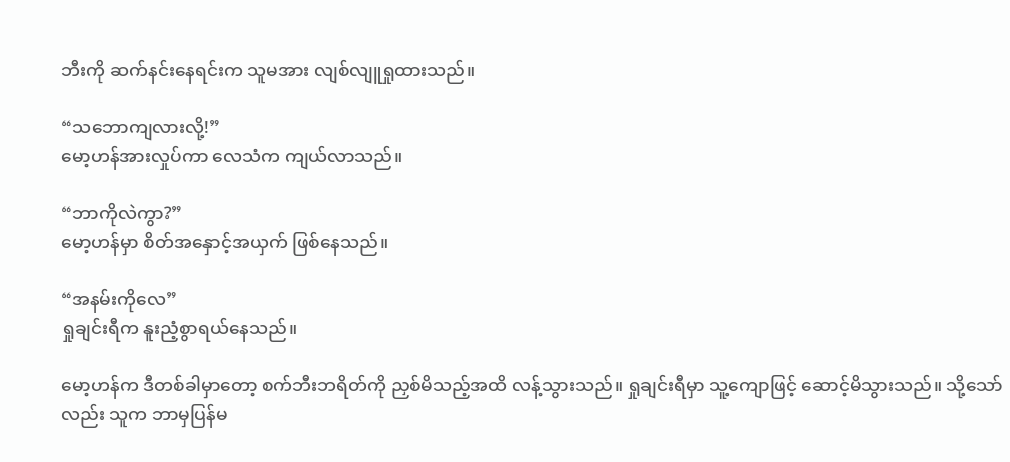ဘီးကို ဆက်နင်းနေရင်းက သူမအား လျစ်လျူရှုထားသည်။

“သဘောကျလားလို့!”
မော့ဟန်အားလှုပ်ကာ လေသံက ကျယ်လာသည်။

“ဘာကိုလဲကွာ?”
မော့ဟန်မှာ စိတ်အနှောင့်အယှက် ဖြစ်နေသည်။

“အနမ်းကိုလေ”
ရှုချင်းရီက နူးညံ့စွာရယ်နေသည်။

မော့ဟန်က ဒီတစ်ခါမှာတော့ စက်ဘီးဘရိတ်ကို ညှစ်မိသည့်အထိ လန့်သွားသည်။ ရှုချင်းရီမှာ သူ့ကျောဖြင့် ဆောင့်မိသွားသည်။ သို့သော်လည်း သူက ဘာမှပြန်မ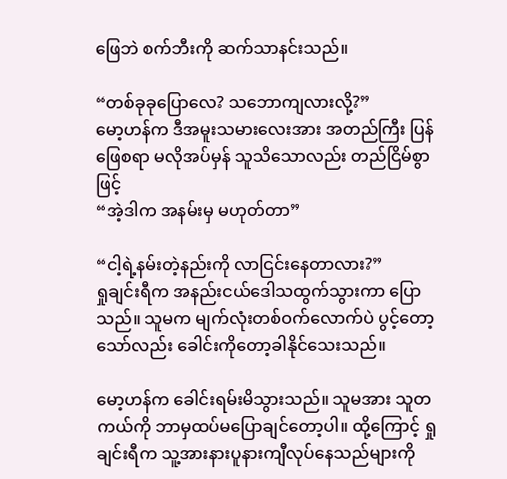ဖြေဘဲ စက်ဘီးကို ဆက်သာနင်းသည်။

“တစ်ခုခုပြောလေ? သဘောကျလားလို့?”
မော့ဟန်က ဒီအမူးသမားလေးအား အတည်ကြီး ပြန်ဖြေစရာ မလိုအပ်မှန် သူသိသောလည်း တည်ငြိမ်စွာဖြင့်
“အဲ့ဒါက အနမ်းမှ မဟုတ်တာ”

“ငါ့ရဲ့နမ်းတဲ့နည်းကို လာငြင်းနေတာလား?”
ရှုချင်းရီက အနည်းငယ်ဒေါသထွက်သွားကာ ပြောသည်။ သူမက မျက်လုံးတစ်ဝက်လောက်ပဲ ပွင့်တော့သော်လည်း ခေါင်းကိုတော့ခါနိုင်သေးသည်။

မော့ဟန်က ခေါင်းရမ်းမိသွားသည်။ သူမအား သူတကယ်ကို ဘာမှထပ်မပြောချင်တော့ပါ။ ထို့ကြောင့် ရှုချင်းရီက သူ့အားနားပူနားကျီလုပ်နေသည်များကို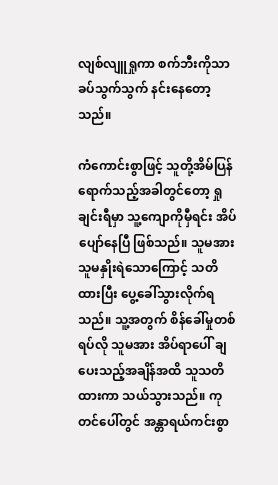လျစ်လျူရှုကာ စက်ဘီးကိုသာ ခပ်သွက်သွက် နင်းနေတော့သည်။

ကံကောင်းစွာဖြင့် သူတို့အိမ်ပြန်ရောက်သည့်အခါတွင်တော့ ရှုချင်းရီမှာ သူ့ကျောကိုမှီရင်း အိပ်ပျော်နေပြီ ဖြစ်သည်။ သူမအား သူမနှိုးရဲသောကြောင့် သတိထားပြီး ပွေ့ခေါ်သွားလိုက်ရသည်။ သူ့အတွက် စိန်ခေါ်မှုတစ်ရပ်လို သူမအား အိပ်ရာပေါ် ချပေးသည့်အချိန်အထိ သူသတိထားကာ သယ်သွားသည်။ ကုတင်ပေါ်တွင် အန္တာရယ်ကင်းစွာ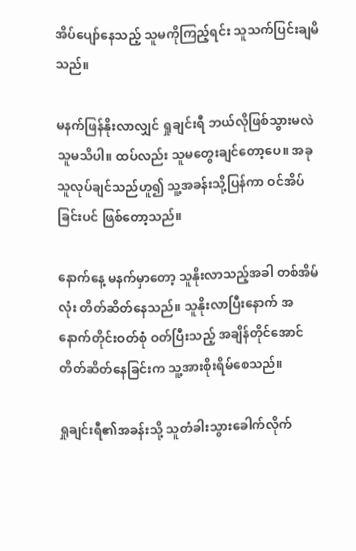အိပ်ပျော်နေသည့် သူမကိုကြည့်ရင်း သူသက်ပြင်းချမိသည်။

မနက်ဖြန်နိုးလာလျှင် ရှုချင်းရီ ဘယ်လိုဖြစ်သွားမလဲ သူမသိပါ။ ထပ်လည်း သူမတွေးချင်တော့ပေ။ အခုသူလုပ်ချင်သည်ဟူ၍ သူ့အခန်းသို့ပြန်ကာ ဝင်အိပ်ခြင်းပင် ဖြစ်တော့သည်။

နောက်နေ့ မနက်မှာတော့ သူနိုးလာသည့်အခါ တစ်အိမ်လုံး တိတ်ဆိတ်နေသည်။ သူနိုးလာပြီးနောက် အနောက်တိုင်းဝတ်စုံ ဝတ်ပြီးသည့် အချိန်တိုင်အောင် တိတ်ဆိတ်နေခြင်းက သူ့အားစိုးရိမ်စေသည်။

ရှုချင်းရီ၏အခန်းသို့ သူတံခါးသွားခေါက်လိုက်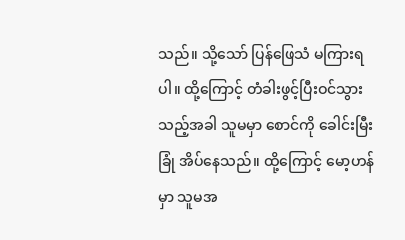သည်။ သို့သော် ပြန်ဖြေသံ မကြားရပါ။ ထို့ကြောင့် တံခါးဖွင့်ပြီးဝင်သွားသည့်အခါ သူမမှာ စောင်ကို ခေါင်းမြီးခြုံ အိပ်နေသည်။ ထို့ကြောင့် မော့ဟန်မှာ သူမအ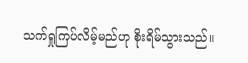သက်ရှုကြပ်လိမ့်မည်ဟု စိုးရိမ်သွားသည်။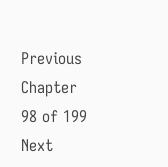Previous Chapter 98 of 199 Next